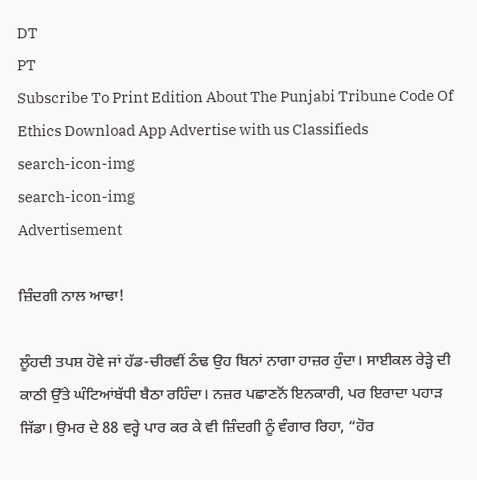DT
PT
Subscribe To Print Edition About The Punjabi Tribune Code Of Ethics Download App Advertise with us Classifieds
search-icon-img
search-icon-img
Advertisement

ਜ਼ਿੰਦਗੀ ਨਾਲ ਆਢਾ!

ਲੂੰਹਦੀ ਤਪਸ਼ ਹੋਵੇ ਜਾਂ ਹੱਡ-ਚੀਰਵੀਂ ਠੰਢ ਉਹ ਬਿਨਾਂ ਨਾਗਾ ਹਾਜ਼ਰ ਹੁੰਦਾ। ਸਾਈਕਲ ਰੇੜ੍ਹੇ ਦੀ ਕਾਠੀ ਉੱਤੇ ਘੰਟਿਆਂਬੱਧੀ ਬੈਠਾ ਰਹਿੰਦਾ। ਨਜ਼ਰ ਪਛਾਣਨੋਂ ਇਨਕਾਰੀ, ਪਰ ਇਰਾਦਾ ਪਹਾੜ ਜਿੱਡਾ। ਉਮਰ ਦੇ 88 ਵਰ੍ਹੇ ਪਾਰ ਕਰ ਕੇ ਵੀ ਜ਼ਿੰਦਗੀ ਨੂੰ ਵੰਗਾਰ ਰਿਹਾ, “ਹੋਰ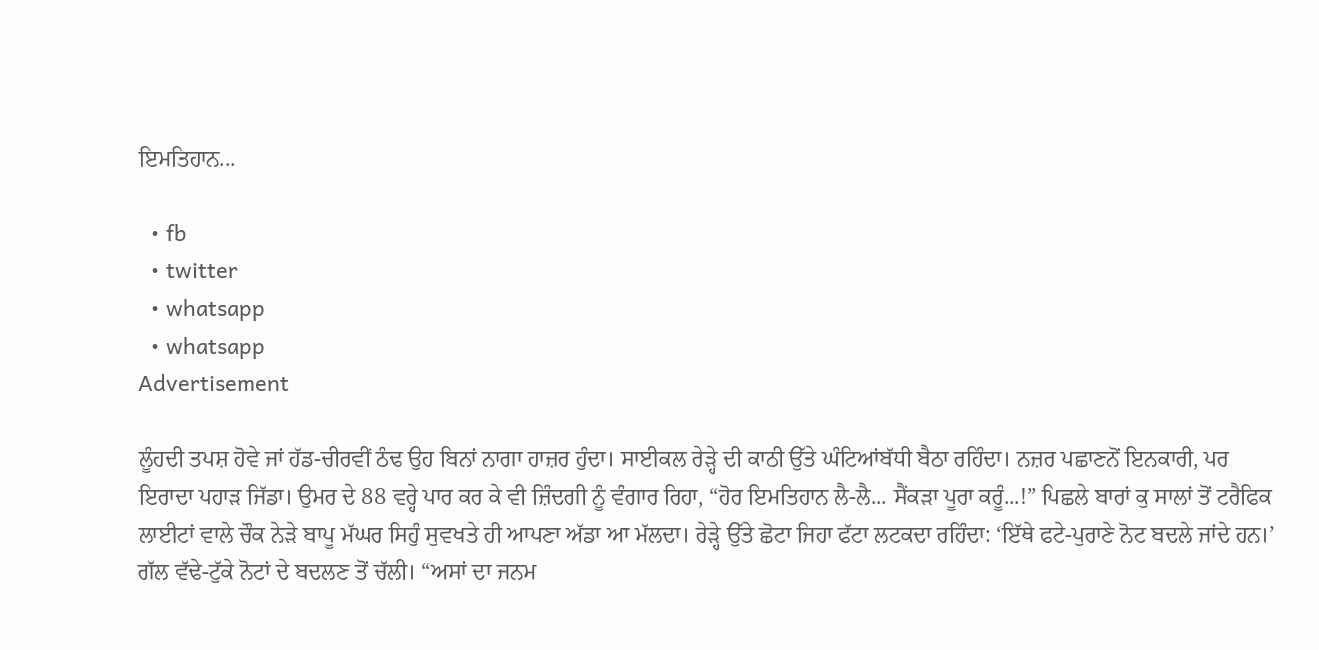ਇਮਤਿਹਾਨ...

  • fb
  • twitter
  • whatsapp
  • whatsapp
Advertisement

ਲੂੰਹਦੀ ਤਪਸ਼ ਹੋਵੇ ਜਾਂ ਹੱਡ-ਚੀਰਵੀਂ ਠੰਢ ਉਹ ਬਿਨਾਂ ਨਾਗਾ ਹਾਜ਼ਰ ਹੁੰਦਾ। ਸਾਈਕਲ ਰੇੜ੍ਹੇ ਦੀ ਕਾਠੀ ਉੱਤੇ ਘੰਟਿਆਂਬੱਧੀ ਬੈਠਾ ਰਹਿੰਦਾ। ਨਜ਼ਰ ਪਛਾਣਨੋਂ ਇਨਕਾਰੀ, ਪਰ ਇਰਾਦਾ ਪਹਾੜ ਜਿੱਡਾ। ਉਮਰ ਦੇ 88 ਵਰ੍ਹੇ ਪਾਰ ਕਰ ਕੇ ਵੀ ਜ਼ਿੰਦਗੀ ਨੂੰ ਵੰਗਾਰ ਰਿਹਾ, “ਹੋਰ ਇਮਤਿਹਾਨ ਲੈ-ਲੈ... ਸੈਂਕੜਾ ਪੂਰਾ ਕਰੂੰ...!” ਪਿਛਲੇ ਬਾਰਾਂ ਕੁ ਸਾਲਾਂ ਤੋਂ ਟਰੈਫਿਕ ਲਾਈਟਾਂ ਵਾਲੇ ਚੌਕ ਨੇੜੇ ਬਾਪੂ ਮੱਘਰ ਸਿਹੁੰ ਸੁਵਖਤੇ ਹੀ ਆਪਣਾ ਅੱਡਾ ਆ ਮੱਲਦਾ। ਰੇੜ੍ਹੇ ਉੱਤੇ ਛੋਟਾ ਜਿਹਾ ਫੱਟਾ ਲਟਕਦਾ ਰਹਿੰਦਾ: ‘ਇੱਥੇ ਫਟੇ-ਪੁਰਾਣੇ ਨੋਟ ਬਦਲੇ ਜਾਂਦੇ ਹਨ।’ ਗੱਲ ਵੱਢੇ-ਟੁੱਕੇ ਨੋਟਾਂ ਦੇ ਬਦਲਣ ਤੋਂ ਚੱਲੀ। “ਅਸਾਂ ਦਾ ਜਨਮ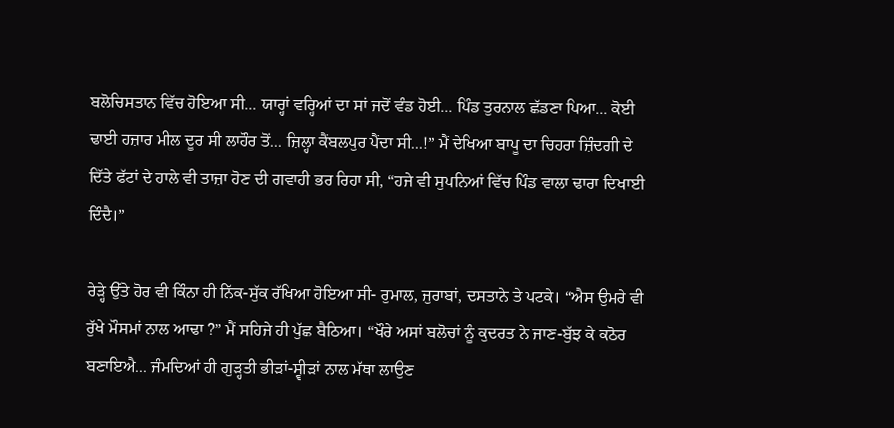ਬਲੋਚਿਸਤਾਨ ਵਿੱਚ ਹੋਇਆ ਸੀ... ਯਾਰ੍ਹਾਂ ਵਰ੍ਹਿਆਂ ਦਾ ਸਾਂ ਜਦੋਂ ਵੰਡ ਹੋਈ... ਪਿੰਡ ਤੁਰਨਾਲ ਛੱਡਣਾ ਪਿਆ... ਕੋਈ ਢਾਈ ਹਜ਼ਾਰ ਮੀਲ ਦੂਰ ਸੀ ਲਾਹੌਰ ਤੋਂ... ਜ਼ਿਲ੍ਹਾ ਕੈਂਬਲਪੁਰ ਪੈਂਦਾ ਸੀ...!” ਮੈਂ ਦੇਖਿਆ ਬਾਪੂ ਦਾ ਚਿਹਰਾ ਜ਼ਿੰਦਗੀ ਦੇ ਦਿੱਤੇ ਫੱਟਾਂ ਦੇ ਹਾਲੇ ਵੀ ਤਾਜ਼ਾ ਹੋਣ ਦੀ ਗਵਾਹੀ ਭਰ ਰਿਹਾ ਸੀ, “ਹਜੇ ਵੀ ਸੁਪਨਿਆਂ ਵਿੱਚ ਪਿੰਡ ਵਾਲਾ ਢਾਰਾ ਦਿਖਾਈ ਦਿੰਦੈ।”

ਰੇੜ੍ਹੇ ਉੱਤੇ ਹੋਰ ਵੀ ਕਿੰਨਾ ਹੀ ਨਿੱਕ-ਸੁੱਕ ਰੱਖਿਆ ਹੋਇਆ ਸੀ- ਰੁਮਾਲ, ਜੁਰਾਬਾਂ, ਦਸਤਾਨੇ ਤੇ ਪਟਕੇ। “ਐਸ ਉਮਰੇ ਵੀ ਰੁੱਖੇ ਮੌਸਮਾਂ ਨਾਲ ਆਢਾ ?” ਮੈਂ ਸਹਿਜੇ ਹੀ ਪੁੱਛ ਬੈਠਿਆ। “ਖੌਰੇ ਅਸਾਂ ਬਲੋਚਾਂ ਨੂੰ ਕੁਦਰਤ ਨੇ ਜਾਣ-ਬੁੱਝ ਕੇ ਕਠੋਰ ਬਣਾਇਐ... ਜੰਮਦਿਆਂ ਹੀ ਗੁੜ੍ਹਤੀ ਭੀੜਾਂ-ਸ੍ਵੀੜਾਂ ਨਾਲ ਮੱਥਾ ਲਾਉਣ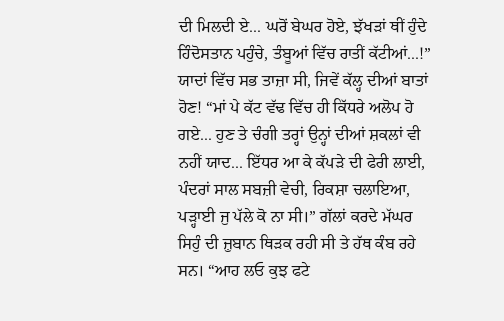ਦੀ ਮਿਲਦੀ ਏ... ਘਰੋਂ ਬੇਘਰ ਹੋਏ, ਝੱਖੜਾਂ ਥੀਂ ਹੁੰਦੇ ਹਿੰਦੋਸਤਾਨ ਪਹੁੰਚੇ, ਤੰਬੂਆਂ ਵਿੱਚ ਰਾਤੀਂ ਕੱਟੀਆਂ...!” ਯਾਦਾਂ ਵਿੱਚ ਸਭ ਤਾਜ਼ਾ ਸੀ, ਜਿਵੇਂ ਕੱਲ੍ਹ ਦੀਆਂ ਬਾਤਾਂ ਹੋਣ! “ਮਾਂ ਪੇ ਕੱਟ ਵੱਢ ਵਿੱਚ ਹੀ ਕਿੱਧਰੇ ਅਲੋਪ ਹੋ ਗਏ... ਹੁਣ ਤੇ ਚੰਗੀ ਤਰ੍ਹਾਂ ਉਨ੍ਹਾਂ ਦੀਆਂ ਸ਼ਕਲਾਂ ਵੀ ਨਹੀਂ ਯਾਦ... ਇੱਧਰ ਆ ਕੇ ਕੱਪੜੇ ਦੀ ਫੇਰੀ ਲਾਈ, ਪੰਦਰਾਂ ਸਾਲ ਸਬਜ਼ੀ ਵੇਚੀ, ਰਿਕਸ਼ਾ ਚਲਾਇਆ, ਪੜ੍ਹਾਈ ਜੁ ਪੱਲੇ ਕੋ ਨਾ ਸੀ।” ਗੱਲਾਂ ਕਰਦੇ ਮੱਘਰ ਸਿਹੁੰ ਦੀ ਜ਼ੁਬਾਨ ਥਿੜਕ ਰਹੀ ਸੀ ਤੇ ਹੱਥ ਕੰਬ ਰਹੇ ਸਨ। “ਆਹ ਲਓ ਕੁਝ ਫਟੇ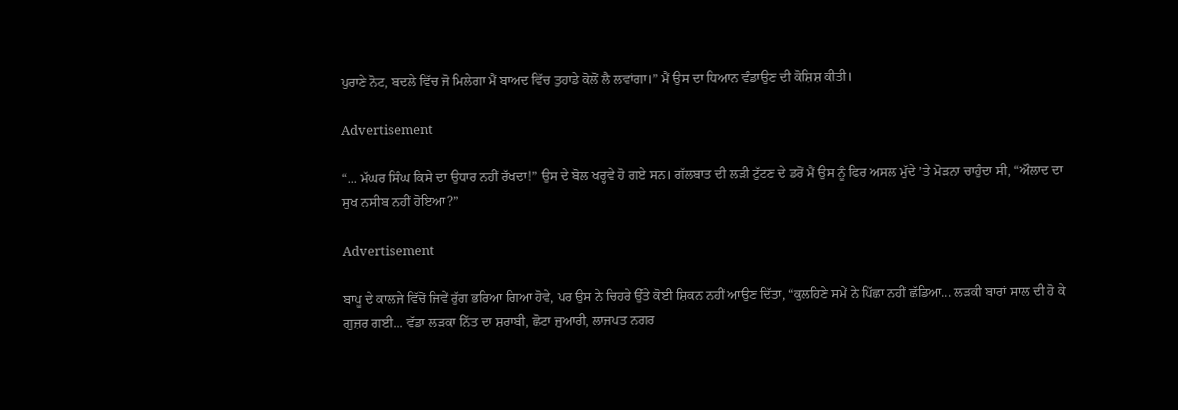ਪੁਰਾਣੇ ਨੋਟ, ਬਦਲੇ ਵਿੱਚ ਜੋ ਮਿਲੇਗਾ ਮੈਂ ਬਾਅਦ ਵਿੱਚ ਤੁਹਾਡੇ ਕੋਲੋਂ ਲੈ ਲਵਾਂਗਾ।” ਮੈਂ ਉਸ ਦਾ ਧਿਆਨ ਵੰਡਾਉਣ ਦੀ ਕੋਸ਼ਿਸ਼ ਕੀਤੀ।

Advertisement

“... ਮੱਘਰ ਸਿੰਘ ਕਿਸੇ ਦਾ ਉਧਾਰ ਨਹੀਂ ਰੱਖਦਾ!” ਉਸ ਦੇ ਬੋਲ ਖਰ੍ਹਵੇ ਹੋ ਗਏ ਸਨ। ਗੱਲਬਾਤ ਦੀ ਲੜੀ ਟੁੱਟਣ ਦੇ ਡਰੋਂ ਮੈਂ ਉਸ ਨੂੰ ਫਿਰ ਅਸਲ ਮੁੱਦੇ ’ਤੇ ਮੋੜਨਾ ਚਾਹੁੰਦਾ ਸੀ, “ਔਲਾਦ ਦਾ ਸੁਖ ਨਸੀਬ ਨਹੀਂ ਹੋਇਆ?”

Advertisement

ਬਾਪੂ ਦੇ ਕਾਲਜੇ ਵਿੱਚੋਂ ਜਿਵੇਂ ਰੁੱਗ ਭਰਿਆ ਗਿਆ ਹੋਵੇ, ਪਰ ਉਸ ਨੇ ਚਿਹਰੇ ਉੱਤੇ ਕੋਈ ਸ਼ਿਕਨ ਨਹੀਂ ਆਉਣ ਦਿੱਤਾ, “ਕੁਲਹਿਣੇ ਸਮੇਂ ਨੇ ਪਿੱਛਾ ਨਹੀਂ ਛੱਡਿਆ... ਲੜਕੀ ਬਾਰਾਂ ਸਾਲ ਦੀ ਹੋ ਕੇ ਗੁਜ਼ਰ ਗਈ... ਵੱਡਾ ਲੜਕਾ ਨਿੱਤ ਦਾ ਸ਼ਰਾਬੀ, ਛੋਟਾ ਜੁਆਰੀ, ਲਾਜਪਤ ਨਗਰ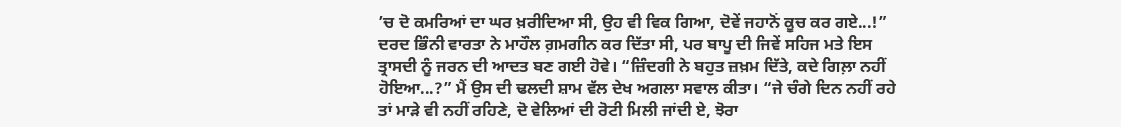’ਚ ਦੋ ਕਮਰਿਆਂ ਦਾ ਘਰ ਖ਼ਰੀਦਿਆ ਸੀ, ਉਹ ਵੀ ਵਿਕ ਗਿਆ, ਦੋਵੇਂ ਜਹਾਨੋਂ ਕੂਚ ਕਰ ਗਏ...!” ਦਰਦ ਭਿੰਨੀ ਵਾਰਤਾ ਨੇ ਮਾਹੌਲ ਗ਼ਮਗੀਨ ਕਰ ਦਿੱਤਾ ਸੀ, ਪਰ ਬਾਪੂ ਦੀ ਜਿਵੇਂ ਸਹਿਜ ਮਤੇ ਇਸ ਤ੍ਰਾਸਦੀ ਨੂੰ ਜਰਨ ਦੀ ਆਦਤ ਬਣ ਗਈ ਹੋਵੇ। “ਜ਼ਿੰਦਗੀ ਨੇ ਬਹੁਤ ਜ਼ਖ਼ਮ ਦਿੱਤੇ, ਕਦੇ ਗਿਲ਼ਾ ਨਹੀਂ ਹੋਇਆ...?” ਮੈਂ ਉਸ ਦੀ ਢਲਦੀ ਸ਼ਾਮ ਵੱਲ ਦੇਖ ਅਗਲਾ ਸਵਾਲ ਕੀਤਾ। “ਜੇ ਚੰਗੇ ਦਿਨ ਨਹੀਂ ਰਹੇ ਤਾਂ ਮਾੜੇ ਵੀ ਨਹੀਂ ਰਹਿਣੇ, ਦੋ ਵੇਲਿਆਂ ਦੀ ਰੋਟੀ ਮਿਲੀ ਜਾਂਦੀ ਏ, ਝੋਰਾ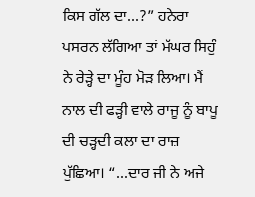ਕਿਸ ਗੱਲ ਦਾ...?” ਹਨੇਰਾ ਪਸਰਨ ਲੱਗਿਆ ਤਾਂ ਮੱਘਰ ਸਿਹੁੰ ਨੇ ਰੇੜ੍ਹੇ ਦਾ ਮੂੰਹ ਮੋੜ ਲਿਆ। ਮੈਂ ਨਾਲ ਦੀ ਫੜ੍ਹੀ ਵਾਲੇ ਰਾਜੂ ਨੂੰ ਬਾਪੂ ਦੀ ਚੜ੍ਹਦੀ ਕਲਾ ਦਾ ਰਾਜ਼ ਪੁੱਛਿਆ। “...ਦਾਰ ਜੀ ਨੇ ਅਜੇ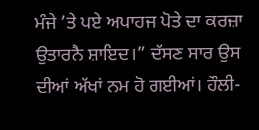ਮੰਜੇ ’ਤੇ ਪਏ ਅਪਾਹਜ ਪੋਤੇ ਦਾ ਕਰਜ਼ਾ ਉਤਾਰਨੈ ਸ਼ਾਇਦ।” ਦੱਸਣ ਸਾਰ ਉਸ ਦੀਆਂ ਅੱਖਾਂ ਨਮ ਹੋ ਗਈਆਂ। ਹੌਲੀ-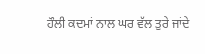ਹੌਲੀ ਕਦਮਾਂ ਨਾਲ ਘਰ ਵੱਲ ਤੁਰੇ ਜਾਂਦੇ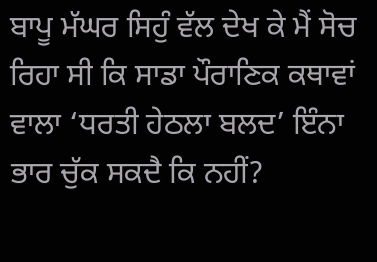ਬਾਪੂ ਮੱਘਰ ਸਿਹੁੰ ਵੱਲ ਦੇਖ ਕੇ ਮੈਂ ਸੋਚ ਰਿਹਾ ਸੀ ਕਿ ਸਾਡਾ ਪੌਰਾਣਿਕ ਕਥਾਵਾਂ ਵਾਲਾ ‘ਧਰਤੀ ਹੇਠਲਾ ਬਲਦ’ ਇੰਨਾ ਭਾਰ ਚੁੱਕ ਸਕਦੈ ਕਿ ਨਹੀਂ?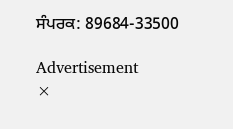ਸੰਪਰਕ: 89684-33500

Advertisement
×